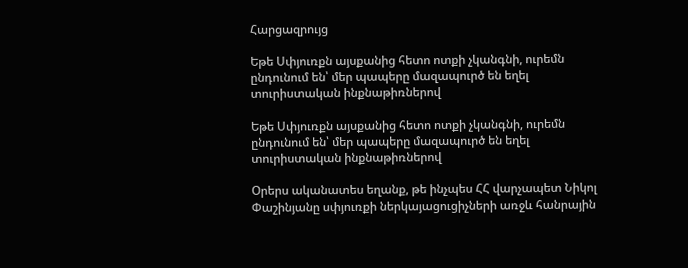Հարցազրույց

Եթե Սփյուռքն այսքանից հետո ոտքի չկանգնի, ուրեմն ընդունում են՝ մեր պապերը մազապուրծ են եղել տուրիստական ինքնաթիռներով

Եթե Սփյուռքն այսքանից հետո ոտքի չկանգնի, ուրեմն ընդունում են՝ մեր պապերը մազապուրծ են եղել տուրիստական ինքնաթիռներով

Օրերս ականատես եղանք, թե ինչպես ՀՀ վարչապետ Նիկոլ Փաշինյանը սփյուռքի ներկայացուցիչների առջև հանրային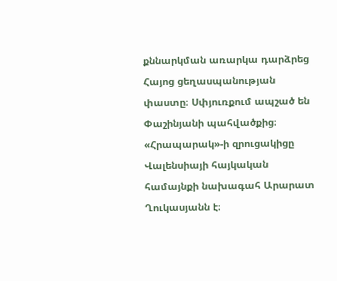քննարկման առարկա դարձրեց Հայոց ցեղասպանության փաստը։ Սփյուռքում ապշած են Փաշինյանի պահվածքից։  «Հրապարակ»-ի զրուցակիցը Վալենսիայի հայկական համայնքի նախագահ Արարատ Ղուկասյանն է։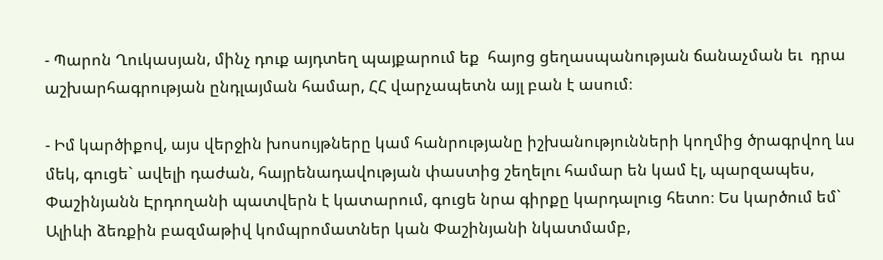- Պարոն Ղուկասյան, մինչ դուք այդտեղ պայքարում եք  հայոց ցեղասպանության ճանաչման եւ  դրա աշխարհագրության ընդլայման համար, ՀՀ վարչապետն այլ բան է ասում։

- Իմ կարծիքով, այս վերջին խոսույթները կամ հանրությանը իշխանությունների կողմից ծրագրվող ևս մեկ, գուցե` ավելի դաժան, հայրենադավության փաստից շեղելու համար են կամ էլ, պարզապես, Փաշինյանն Էրդողանի պատվերն է կատարում, գուցե նրա գիրքը կարդալուց հետո։ Ես կարծում եմ` Ալիևի ձեռքին բազմաթիվ կոմպրոմատներ կան Փաշինյանի նկատմամբ,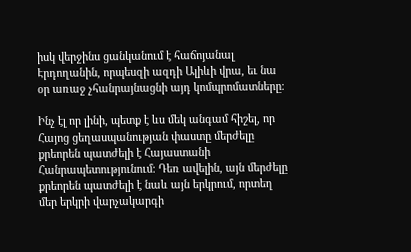իսկ վերջինս ցանկանում է հաճոյանալ Էրդողանին, որպեսզի ազդի Ալիևի վրա, եւ նա օր առաջ չհանրայնացնի այդ կոմպրոմատները։

Ինչ էլ որ լինի, պետք է ևս մեկ անգամ հիշել, որ Հայոց ցեղասպանության փաստը մերժելը քրեորեն պատժելի է Հայաստանի Հանրապետությունում։ Դեռ ավելին, այն մերժելը քրեորեն պատժելի է նաև այն երկրում, որտեղ մեր երկրի վարչակարգի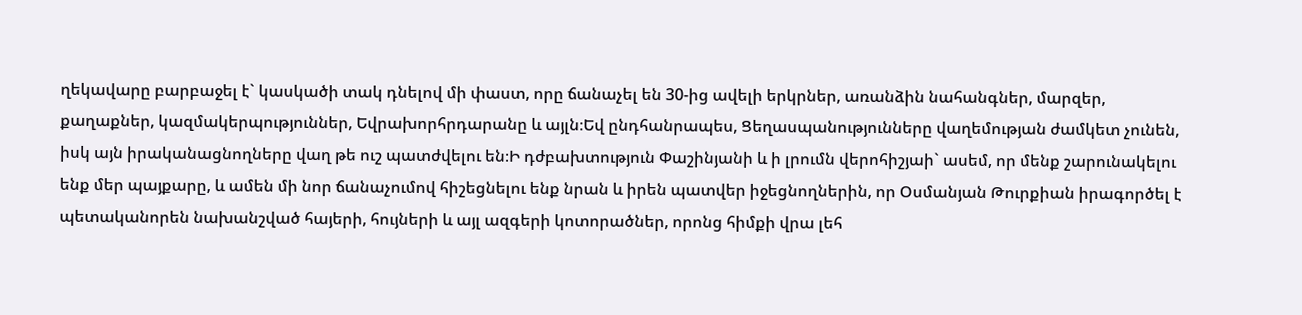ղեկավարը բարբաջել է` կասկածի տակ դնելով մի փաստ, որը ճանաչել են 30-ից ավելի երկրներ, առանձին նահանգներ, մարզեր, քաղաքներ, կազմակերպություններ, Եվրախորհրդարանը և այլն։Եվ ընդհանրապես, Ցեղասպանությունները վաղեմության ժամկետ չունեն, իսկ այն իրականացնողները վաղ թե ուշ պատժվելու են։Ի դժբախտություն Փաշինյանի և ի լրումն վերոհիշյաի` ասեմ, որ մենք շարունակելու ենք մեր պայքարը, և ամեն մի նոր ճանաչումով հիշեցնելու ենք նրան և իրեն պատվեր իջեցնողներին, որ Օսմանյան Թուրքիան իրագործել է պետականորեն նախանշված հայերի, հույների և այլ ազգերի կոտորածներ, որոնց հիմքի վրա լեհ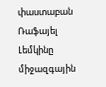փաստաբան Ռաֆայել Լեմկինը միջազգային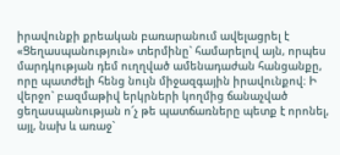իրավունքի քրեական բառարանում ավելացրել է «Ցեղասպանություն» տերմինը` համարելով այն, որպես մարդկության դեմ ուղղված ամենադաժան հանցանքը, որը պատժելի հենց նույն միջազգային իրավունքով։ Ի վերջո` բազմաթիվ երկրների կողմից ճանաչված ցեղասպանության ո՜չ թե պատճառները պետք է որոնել, այլ, նախ և առաջ`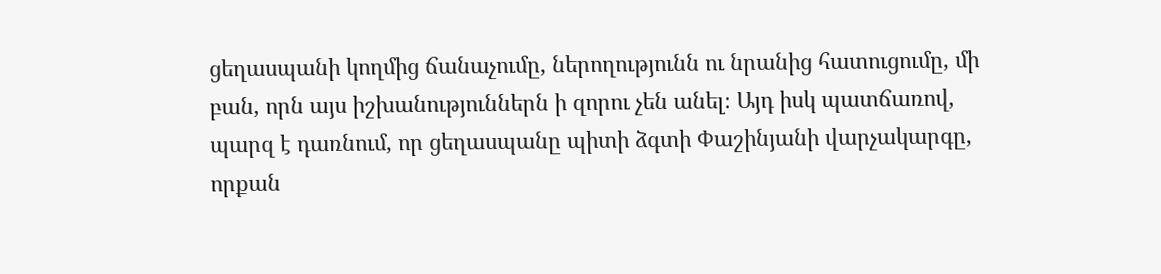ցեղասպանի կողմից ճանաչումը, ներողությունն ու նրանից հատուցումը, մի բան, որն այս իշխանություններն ի զորու չեն անել։ Այդ իսկ պատճառով, պարզ է դառնում, որ ցեղասպանը պիտի ձգտի Փաշինյանի վարչակարգը, որքան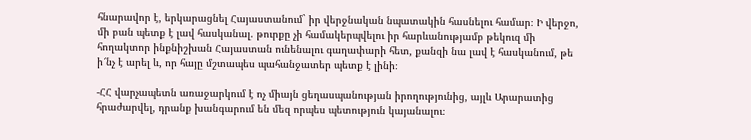հնարավոր է, երկարացնել Հայաստանում` իր վերջնական նպատակին հասնելու համար։ Ի վերջո, մի բան պետք է լավ հասկանալ. թուրքը չի համակերպվելու իր հարևանությամբ թեկուզ մի հողակտոր ինքնիշխան Հայաստան ունենալու գաղափարի հետ, քանզի նա լավ է հասկանում, թե ի՜նչ է արել և, որ հայը մշտապես պահանջատեր պետք է լինի։

-ՀՀ վարչապետն առաջարկում է ոչ միայն ցեղասպանության իրողությունից, այլև Արարատից հրաժարվել, դրանք խանգարում են մեզ որպես պետություն կայանալու։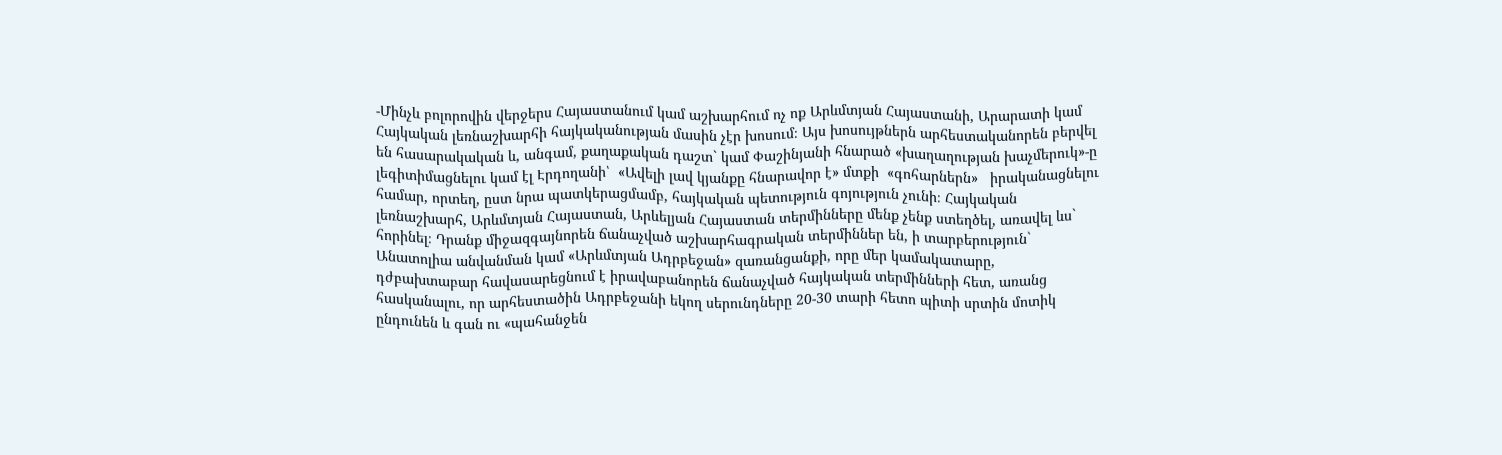-Մինչև բոլորովին վերջերս Հայաստանում կամ աշխարհում ոչ ոք Արևմտյան Հայաստանի, Արարատի կամ Հայկական լեռնաշխարհի հայկականության մասին չէր խոսում։ Այս խոսույթներն արհեստականորեն բերվել են հասարակական և, անգամ, քաղաքական դաշտ` կամ Փաշինյանի հնարած «խաղաղության խաչմերուկ»-ը լեգիտիմացնելու կամ էլ Էրդողանի՝  «Ավելի լավ կյանքը հնարավոր է» մտքի  «գոհարներն»   իրականացնելու համար, որտեղ, ըստ նրա պատկերացմամբ, հայկական պետություն գոյություն չունի։ Հայկական լեռնաշխարհ, Արևմտյան Հայաստան, Արևելյան Հայաստան տերմինները մենք չենք ստեղծել, առավել ևս` հորինել։ Դրանք միջազգայնորեն ճանաչված աշխարհագրական տերմիններ են, ի տարբերություն` Անատոլիա անվանման կամ «Արևմտյան Ադրբեջան» զառանցանքի, որը մեր կամակատարը, դժբախտաբար հավասարեցնում է իրավաբանորեն ճանաչված հայկական տերմինների հետ, առանց հասկանալու, որ արհեստածին Ադրբեջանի եկող սերունդները 20-30 տարի հետո պիտի սրտին մոտիկ ընդունեն և գան ու «պահանջեն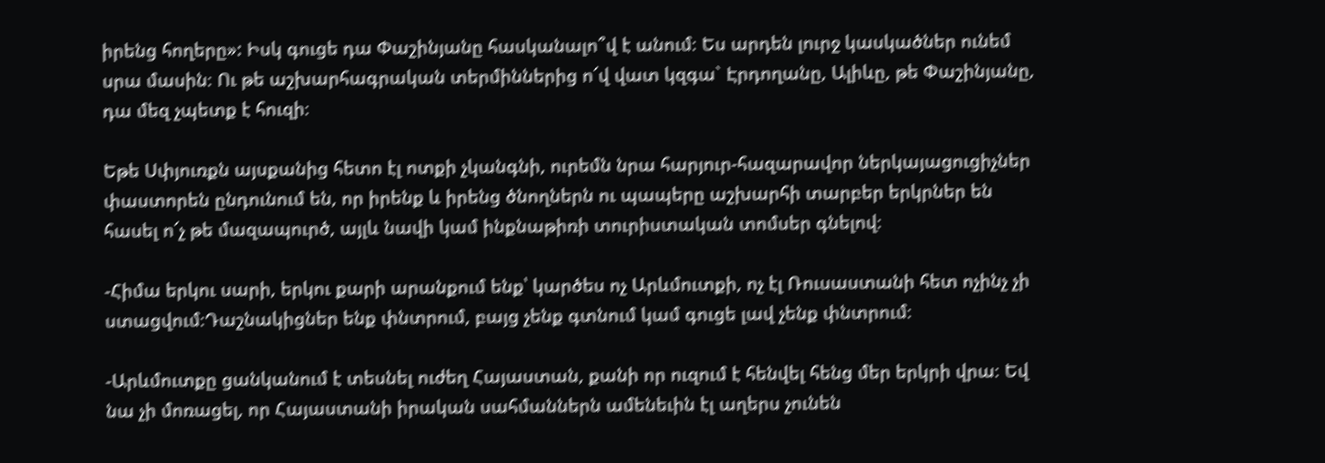իրենց հողերը»: Իսկ գուցե դա Փաշինյանը հասկանալո՞վ է անում։ Ես արդեն լուրջ կասկածներ ունեմ սրա մասին։ Ու թե աշխարհագրական տերմիններից ո՜վ վատ կզգա` Էրդողանը, Ալիևը, թե Փաշինյանը, դա մեզ չպետք է հուզի։

Եթե Սփյուռքն այսքանից հետո էլ ոտքի չկանգնի, ուրեմն նրա հարյուր-հազարավոր ներկայացուցիչներ փաստորեն ընդունում են, որ իրենք և իրենց ծնողներն ու պապերը աշխարհի տարբեր երկրներ են հասել ո՜չ թե մազապուրծ, այլև նավի կամ ինքնաթիռի տուրիստական տոմսեր գնելով։

-Հիմա երկու սարի, երկու քարի արանքում ենք՝ կարծես ոչ Արևմուտքի, ոչ էլ Ռուսաստանի հետ ոչինչ չի ստացվում։Դաշնակիցներ ենք փնտրում, բայց չենք գտնում կամ գուցե լավ չենք փնտրում։

-Արևմուտքը ցանկանում է տեսնել ուժեղ Հայաստան, քանի որ ուզում է հենվել հենց մեր երկրի վրա։ Եվ նա չի մոռացել, որ Հայաստանի իրական սահմաններն ամենեւին էլ աղերս չունեն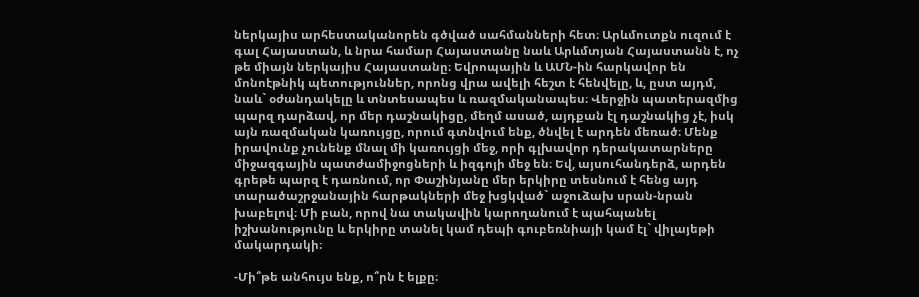ներկայիս արհեստականորեն գծված սահմանների հետ։ Արևմուտքն ուզում է գալ Հայաստան, և նրա համար Հայաստանը նաև Արևմտյան Հայաստանն է, ոչ թե միայն ներկայիս Հայաստանը։ Եվրոպային և ԱՄՆ-ին հարկավոր են մոնոէթնիկ պետություններ, որոնց վրա ավելի հեշտ է հենվելը, և, ըստ այդմ, նաև` օժանդակելը և տնտեսապես և ռազմականապես։ Վերջին պատերազմից պարզ դարձավ, որ մեր դաշնակիցը, մեղմ ասած, այդքան էլ դաշնակից չէ, իսկ այն ռազմական կառույցը, որում գտնվում ենք, ծնվել է արդեն մեռած։ Մենք իրավունք չունենք մնալ մի կառույցի մեջ, որի գլխավոր դերակատարները միջազգային պատժամիջոցների և իզգոյի մեջ են։ Եվ, այսուհանդերձ, արդեն գրեթե պարզ է դառնում, որ Փաշինյանը մեր երկիրը տեսնում է հենց այդ տարածաշրջանային հարթակների մեջ խցկված` աջուձախ սրան-նրան խաբելով։ Մի բան, որով նա տակավին կարողանում է պահպանել իշխանությունը և երկիրը տանել կամ դեպի գուբեռնիայի կամ էլ` վիլայեթի մակարդակի։

-Մի՞թե անհույս ենք, ո՞րն է ելքը։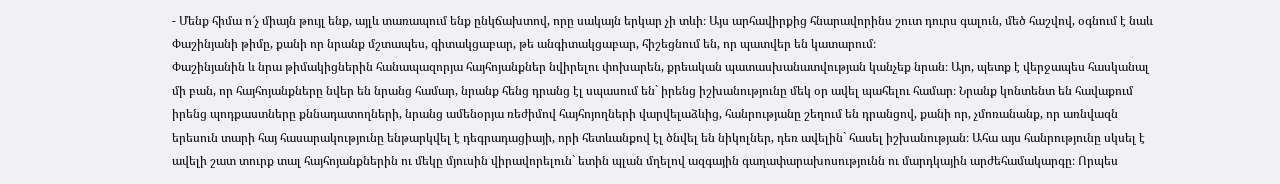- Մենք հիմա ո՜չ միայն թույլ ենք, այլև տառապում ենք ընկճախտով, որը սակայն երկար չի տևի։ Այս արհավիրքից հնարավորինս շուտ դուրս գալուն, մեծ հաշվով, օգնում է նաև Փաշինյանի թիմը, քանի որ նրանք մշտապես, գիտակցաբար, թե անգիտակցաբար, հիշեցնում են, որ պատվեր են կատարում։
Փաշինյանին և նրա թիմակիցներին հանապազորյա հայհոյանքներ նվիրելու փոխարեն, քրեական պատասխանատվության կանչեք նրան։ Այո, պետք է վերջապես հասկանալ մի բան, որ հայհոյանքները նվեր են նրանց համար, նրանք հենց դրանց էլ սպասում են` իրենց իշխանությունը մեկ օր ավել պահելու համար։ Նրանք կոնտենտ են հավաքում իրենց պոդքաստները քննադատողների, նրանց ամենօրյա ռեժիմով հայհոյողների վարվելաձևից, հանրությանը շեղում են դրանցով, քանի որ, չմոռանանք, որ առնվազն երեսուն տարի հայ հասարակությունը ենթարկվել է դեգրադացիայի, որի հետևանքով էլ ծնվել են նիկոլներ, դեռ ավելին` հասել իշխանության։ Ահա այս հանրությունը սկսել է ավելի շատ տուրք տալ հայհոյանքներին ու մեկը մյուսին վիրավորելուն` ետին պլան մղելով ազգային գաղափարախոսությունն ու մարդկային արժեհամակարգը։ Որպես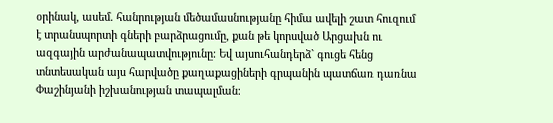օրինակ, ասեմ. հանրության մեծամասնությանը հիմա ավելի շատ հուզում է տրանսպորտի գների բարձրացումը, քան թե կորսված Արցախն ու ազգային արժանապատվությունը։ Եվ այսուհանդերձ` գուցե հենց տնտեսական այս հարվածը քաղաքացիների գրպանին պատճառ դառնա Փաշինյանի իշխանության տապալման։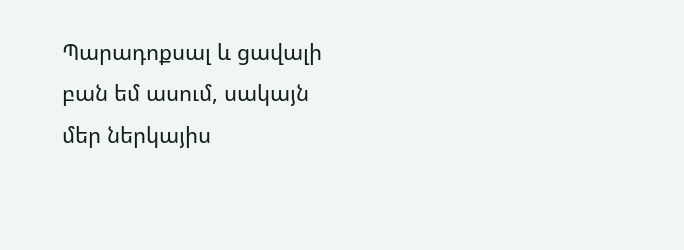Պարադոքսալ և ցավալի բան եմ ասում, սակայն մեր ներկայիս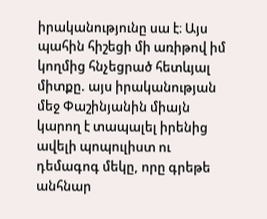իրականությունը սա է։ Այս պահին հիշեցի մի առիթով իմ կողմից հնչեցրած հետևյալ միտքը. այս իրականության մեջ Փաշինյանին միայն կարող է տապալել իրենից ավելի պոպուլիստ ու դեմագոգ մեկը, որը գրեթե անհնար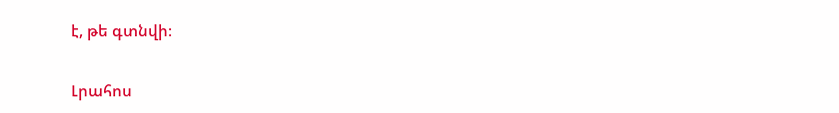է, թե գտնվի։

Լրահոս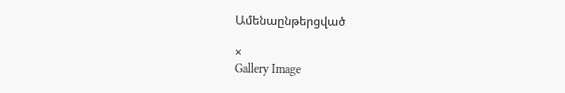Ամենաընթերցված

×
Gallery Image